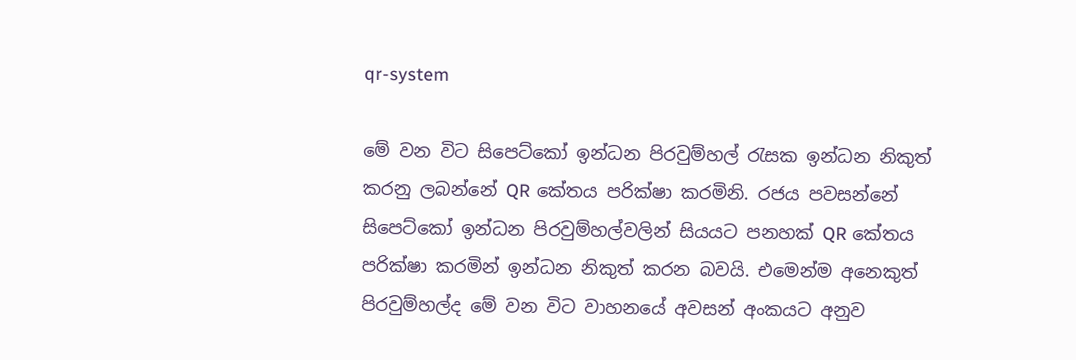qr-system

මේ වන විට සිපෙට්කෝ ඉන්ධන පිරවුම්හල් රැසක ඉන්ධන නිකුත් කරනු ලබන්නේ QR කේතය පරික්ෂා කරමිනි. රජය පවසන්නේ සිපෙට්කෝ ඉන්ධන පිරවුම්හල්වලින් සියයට පනහක් QR කේතය පරික්ෂා කරමින් ඉන්ධන නිකුත් කරන බවයි. එමෙන්ම අනෙකුත් පිරවුම්හල්ද මේ වන විට වාහනයේ අවසන් අංකයට අනුව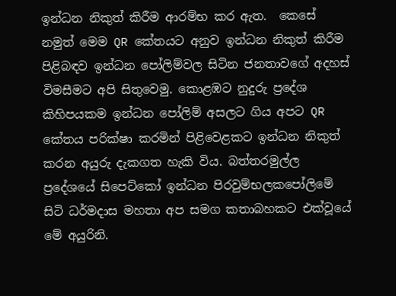ඉන්ධන නිකුත් කිරීම ආරම්භ කර ඇත.  කෙසේ නමුත් මෙම QR කේතයට අනුව ඉන්ධන නිකුත් කිරීම පිළිබඳව ඉන්ධන පෝලිම්වල සිටින ජනතාවගේ අදහස් විමසීමට අපි සිතුවෙමු. කොළඹට නුදුරු ප්‍රදේශ කිහිපයකම ඉන්ධන පෝලිම් අසලට ගිය අපට QR කේතය පරික්ෂා කරමින් පිළිවෙළකට ඉන්ධන නිකුත් කරන අයුරු දැකගත හැකි විය. බත්තරමුල්ල ප්‍රදේශයේ සිපෙට්කෝ ඉන්ධන පිරවුම්භලකපෝලිමේ සිටි ධර්මදාස මහතා අප සමග කතාබහකට එක්වූයේ මේ අයුරිනි.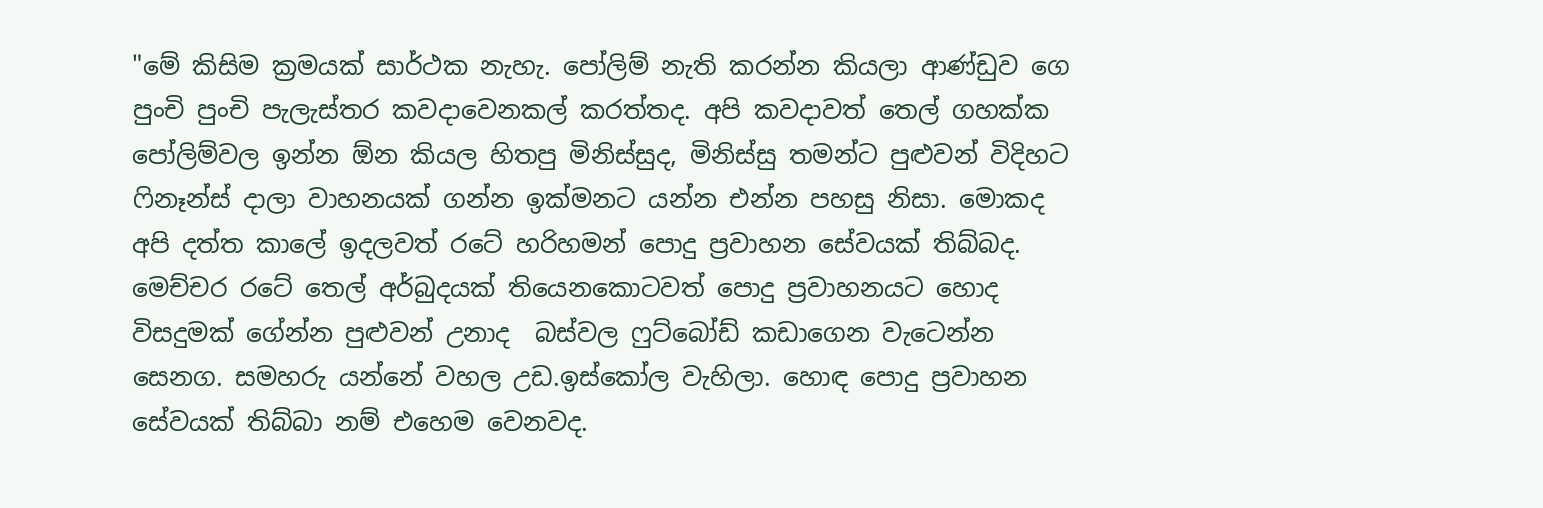"මේ කිසිම ක්‍රමයක් සාර්ථක නැහැ. පෝලිම් නැති කරන්න කියලා ආණ්ඩුව ගෙ පුංචි පුංචි පැලැස්තර කවදාවෙනකල් කරත්තද. අපි කවදාවත් තෙල් ගහක්ක පෝලිම්වල ඉන්න ඕන කියල හිතපු මිනිස්සුද, මිනිස්සු තමන්ට පුළුවන් විදිහට ෆිනෑන්ස් දාලා වාහනයක් ගන්න ඉක්මනට යන්න එන්න පහසු නිසා. මොකද අපි දත්ත කාලේ ඉදලවත් රටේ හරිහමන් පොදු ප්‍රවාහන සේවයක් තිබ්බද. මෙච්චර රටේ තෙල් අර්බුදයක් තියෙනකොටවත් පොදු ප්‍රවාහනයට හොද විසදුමක් ගේන්න පුළුවන් උනාද  බස්වල ෆුට්බෝඩ් කඩාගෙන වැටෙන්න සෙනග. සමහරු යන්නේ වහල උඩ.ඉස්කෝල වැහිලා. හොඳ පොදු ප්‍රවාහන සේවයක් තිබ්බා නම් එහෙම වෙනවද.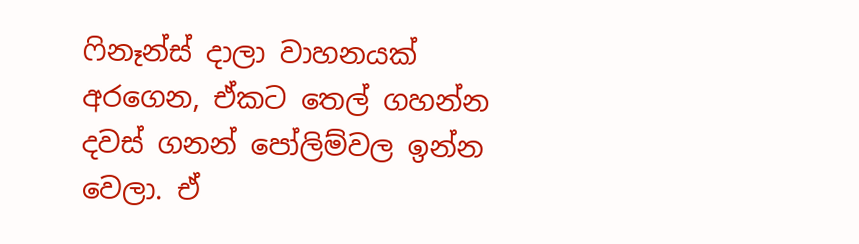ෆිනෑන්ස් දාලා වාහනයක් අරගෙන, ඒකට තෙල් ගහන්න දවස් ගනන් පෝලිම්වල ඉන්න වෙලා. ඒ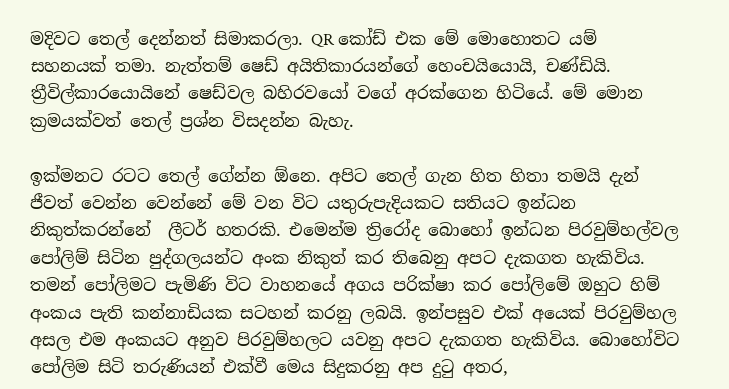මදිවට තෙල් දෙන්නත් සිමාකරලා. QR කෝඩ් එක මේ මොහොතට යම් සහනයක් තමා. නැත්තම් ෂෙඩ් අයිතිකාරයන්ගේ හෙංචයියොයි, චණ්ඩියි. ත්‍රීවිල්කාරයොයිනේ ෂෙඩ්වල බහිරවයෝ වගේ අරක්ගෙන හිටියේ. මේ මොන ක්‍රමයක්වත් තෙල් ප්‍රශ්න විසදන්න බැහැ.

ඉක්මනට රටට තෙල් ගේන්න ඕනෙ. අපිට තෙල් ගැන හිත හිතා තමයි දැන් ජීවත් වෙන්න වෙන්නේ මේ වන විට යතුරුපැදියකට සතියට ඉන්ධන නිකුත්කරන්නේ  ලීටර් හතරකි. එමෙන්ම ත්‍රිරෝද බොහෝ ඉන්ධන පිරවුම්හල්වල පෝලිම් සිටින පුද්ගලයන්ට අංක නිකුත් කර තිබෙනු අපට දැකගත හැකිවිය. තමන් පෝලිමට පැමිණි විට වාහනයේ අගය පරික්ෂා කර පෝලිමේ ඔහුට හිම් අංකය පැති කන්නාඩියක සටහන් කරනු ලබයි. ඉන්පසුව එක් අයෙක් පිරවුම්හල අසල එම අංකයට අනුව පිරවුම්හලට යවනු අපට දැකගත හැකිවිය. බොහෝවිට පෝලිම සිටි තරුණියන් එක්වී මෙය සිදුකරනු අප දුටු අතර,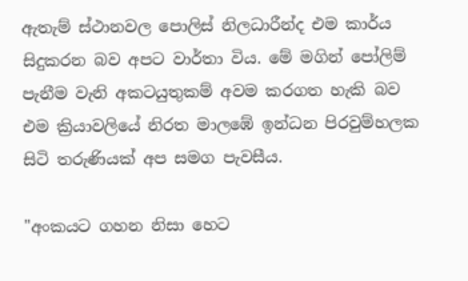ඇතැම් ස්ථානවල පොලිස් නිලධාරීන්ද එම කාර්ය සිදුකරන බව අපට වාර්තා විය. මේ මගින් පෝලිම් පැනීම වැනි අකටයුතුකම් අවම කරගත හැකි බව එම ක්‍රියාවලියේ නිරත මාලඹේ ඉන්ධන පිරවුම්හලක සිටි තරුණියක් අප සමග පැවසීය.

"අංකයට ගහන නිසා හෙට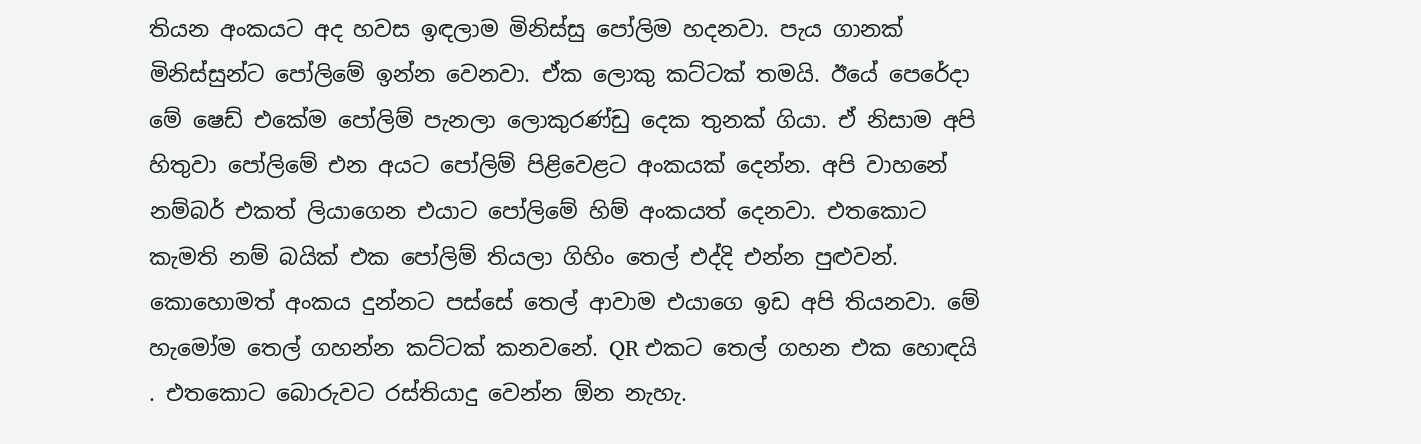තියන අංකයට අද හවස ඉඳලාම මිනිස්සු පෝලිම හදනවා. පැය ගානක් මිනිස්සුන්ට පෝලිමේ ඉන්න වෙනවා. ඒක ලොකු කට්ටක් තමයි. ඊයේ පෙරේදා මේ ෂෙඩ් එකේම පෝලිම් පැනලා ලොකුරණ්ඩු දෙක තුනක් ගියා. ඒ නිසාම අපි හිතුවා පෝලිමේ එන අයට පෝලිම් පිළිවෙළට අංකයක් දෙන්න. අපි වාහනේ නම්බර් එකත් ලියාගෙන එයාට පෝලිමේ හිම් අංකයත් දෙනවා. එතකොට කැමති නම් බයික් එක පෝලිම් තියලා ගිහිං තෙල් එද්දි එන්න පුළුවන්. කොහොමත් අංකය දුන්නට පස්සේ තෙල් ආවාම එයාගෙ ඉඩ අපි තියනවා. මේ හැමෝම තෙල් ගහන්න කට්ටක් කනවනේ. QR එකට තෙල් ගහන එක හොඳයි . එතකොට බොරුවට රස්තියාදු වෙන්න ඕන නැහැ.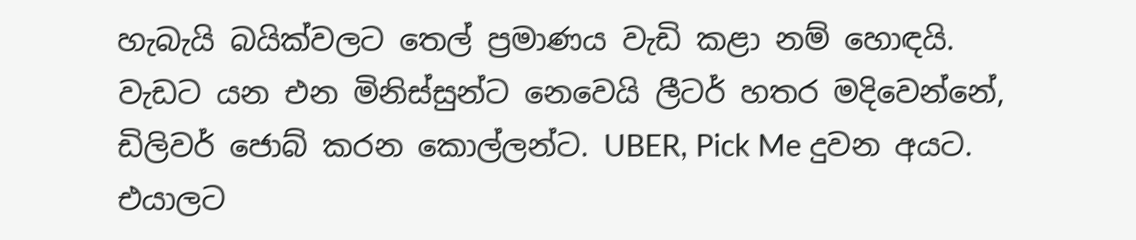හැබැයි බයික්වලට තෙල් ප්‍රමාණය වැඩි කළා නම් හොඳයි. වැඩට යන එන මිනිස්සුන්ට නෙවෙයි ලීටර් හතර මදිවෙන්නේ, ඩිලිවර් ජොබ් කරන කොල්ලන්ට. UBER, Pick Me දුවන අයට. එයාලට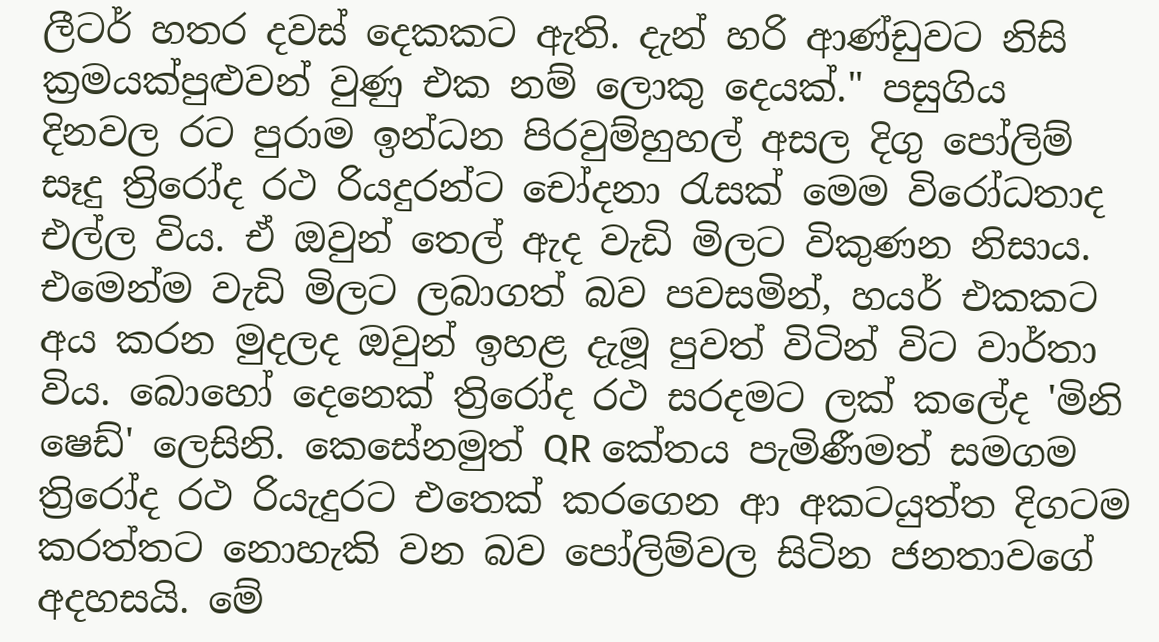ලීටර් හතර දවස් දෙකකට ඇති. දැන් හරි ආණ්ඩුවට නිසි ක්‍රමයක්පුළුවන් වුණු එක නම් ලොකු දෙයක්." පසුගිය දිනවල රට පුරාම ඉන්ධන පිරවුම්හුහල් අසල දිගු පෝලිම් සෑදු ත්‍රිරෝද රථ රියදුරන්ට චෝදනා රැසක් මෙම විරෝධතාද එල්ල විය. ඒ ඔවුන් තෙල් ඇද වැඩි මිලට විකුණන නිසාය. එමෙන්ම වැඩි මිලට ලබාගත් බව පවසමින්, හයර් එකකට අය කරන මුදලද ඔවුන් ඉහළ දැමූ පුවත් විටින් විට වාර්තා විය. බොහෝ දෙනෙක් ත්‍රිරෝද රථ සරදමට ලක් කලේද 'මිනි ෂෙඩ්' ලෙසිනි. කෙසේනමුත් QR කේතය පැමිණීමත් සමගම ත්‍රිරෝද රථ රියැදුරට එතෙක් කරගෙන ආ අකටයුත්ත දිගටම කරත්තට නොහැකි වන බව පෝලිම්වල සිටින ජනතාවගේ අදහසයි. මේ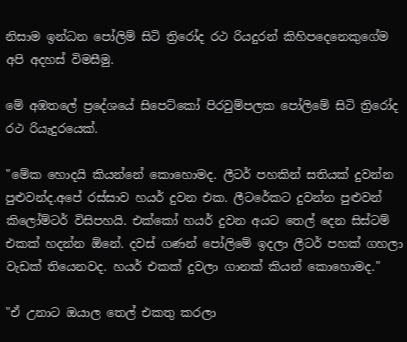නිසාම ඉන්ධන පෝලිම් සිටි ත්‍රිරෝද රථ රියදුරන් කිහිපදෙනෙකුගේම අපි අදහස් විමසීමු.

මේ අඹතලේ ප්‍රදේශයේ සිපෙට්කෝ පිරවුම්පලක පෝලිමේ සිටි ත්‍රිරෝද රථ රියැදුරයෙක්.

"මේක හොදයි කියන්නේ කොහොමද. ලීටර් පහකින් සතියක් දුවන්න පුළුවන්ද.අපේ රස්සාව හයර් දුවන එක. ලීටරේකට දුවන්න පුළුවන් කිලෝම්ටර් විසිපහයි. එක්කෝ හයර් දුවන අයට තෙල් දෙන සිස්ටම් එකක් හදන්න ඕනේ. දවස් ගණන් පෝලිමේ ඉදලා ලීටර් පහක් ගහලා වැඩක් තියෙනවද. හයර් එකක් දුවලා ගානක් කියන් කොහොමද."

"ඒ උනාට ඔයාල තෙල් එකතු කරලා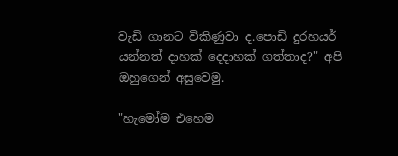වැඩි ගානට විකිණුවා ද.පොඩි දුරහයර් යන්නත් දාහක් දෙදාහක් ගත්තාද?" අපි ඔහුගෙන් අසුවෙමු.

"හැමෝම එහෙම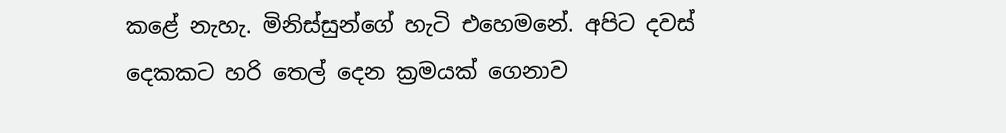කළේ නැහැ. මිනිස්සුන්ගේ හැටි එහෙමනේ. අපිට දවස් දෙකකට හරි තෙල් දෙන ක්‍රමයක් ගෙනාව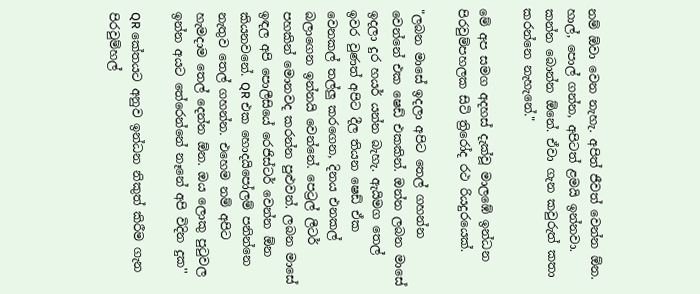නම් ඕවා වෙන නැහැ. අපිත් ජීවත් වෙන්න ඕන. හාල්, පොල් ගන්න, අපිටත් ළමයි ඉන්නවා. කන්න බොන්න ඕනේ. ඒවා ගැන කවුරුත් කතා කරන්නෙ නැහැනේ."

මේ අප සමග අදහස් දැක්වූ මාලඹේ ඉන්ධන පිරවුම්පහලක සිටි ත්‍රිරෝද රථ රියදුරයෙක්.

"ලබන මාසේ ඉදලා අපිට තෙල් ගහන්න වෙන්නේ එක ෂෙඩ් එකකින්. ඔන්න ලබන මාසේ ඉදලා දුර හයර් යන්න බැහැ. ඇයිමග තෙල් ඉවර වුණත් අපිට දීල තියන ෂෙඩ් ඒක වෙනකල් තල්ලු කරගෙන, දිනය එනකල් බලාගෙන ඉන්නයි වෙන්නේ. පෙට්‍රල් ලීටර් පහකින් මොනවද කරන්න පුළුවන්. ලබන මාසේ ඉඳල අපි පොලීසියේ රෙජිස්ටර් වෙන්න ඕන කියනවනේ. QR එක හොදයිපෝලම් පනින්නෙ නැතුව තෙල් ගහන්න. එහෙම නම් අපිට හැමදාම තෙල් දෙන්න ඕන. ඔය ලොකු පුටුවල ඉන්න අයට තේරෙන්නේ නෑනේ අපි විදින දුක''

QR කේතයට අනුව ඉන්ධන නිකුත් කිරීම ගැන පිරවුම්හල්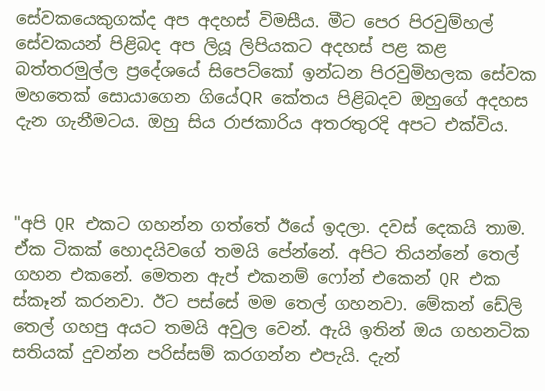සේවකයෙකුගක්ද අප අදහස් විමසීය. මීට පෙර පිරවුම්හල් සේවකයන් පිළිබද අප ලියූ ලිපියකට අදහස් පළ කළ බත්තරමුල්ල ප්‍රදේශයේ සිපෙට්කෝ ඉන්ධන පිරවුමිහලක සේවක මහතෙක් සොයාගෙන ගියේQR කේතය පිළිබදව ඔහුගේ අදහස දැන ගැනීමටය. ඔහු සිය රාජකාරිය අතරතුරදි අපට එක්විය.



"අපි QR එකට ගහන්න ගත්තේ ඊයේ ඉදලා. දවස් දෙකයි තාම. ඒක ටිකක් හොදයිවගේ තමයි පේන්නේ. අපිට තියන්නේ තෙල් ගහන එකනේ. මෙතන ඇප් එකනම් ෆෝන් එකෙන් QR එක ස්කෑන් කරනවා. ඊට පස්සේ මම තෙල් ගහනවා. මේකන් ඩේලි තෙල් ගහපු අයට තමයි අවුල වෙන්. ඇයි ඉතින් ඔය ගහනටික සතියක් දුවන්න පරිස්සම් කරගන්න එපැයි. දැන්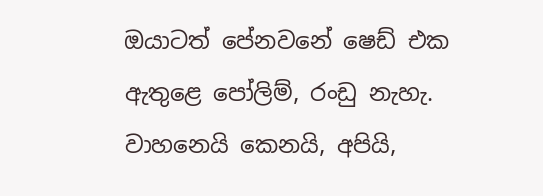ඔයාටත් පේනවනේ ෂෙඩ් එක ඇතුළෙ පෝලිම්, රංඩු නැහැ. වාහනෙයි කෙනයි, අපියි,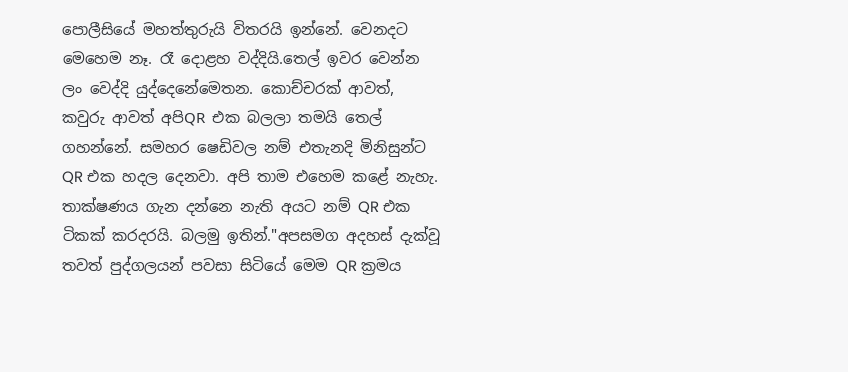පොලීසියේ මහත්තුරුයි විතරයි ඉන්නේ. වෙනදට මෙහෙම නෑ. රෑ දොළහ වද්දියි.තෙල් ඉවර වෙන්න ලං වෙද්දි යුද්දෙනේමෙතන. කොච්චරක් ආවත්, කවුරු ආවත් අපිQR එක බලලා තමයි තෙල් ගහන්නේ. සමහර ෂෙඩිවල නම් එතැනදි මිනිසුන්ට QR එක හදල දෙනවා. අපි තාම එහෙම කළේ නැහැ. තාක්ෂණය ගැන දන්නෙ නැති අයට නම් QR එක ටිකක් කරදරයි. බලමු ඉතින්."අපසමග අදහස් දැක්වූ තවත් පුද්ගලයන් පවසා සිටියේ මෙම QR ක්‍රමය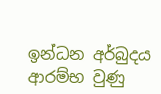ඉන්ධන අර්බුදය ආරම්භ වුණු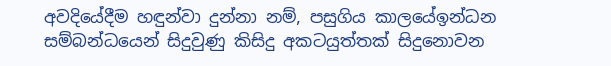අවදියේදීම හඳුන්වා දුන්නා නම්, පසුගිය කාලයේඉන්ධන සම්බන්ධයෙන් සිදුවුණු කිසිදු අකටයුත්තක් සිදුනොවන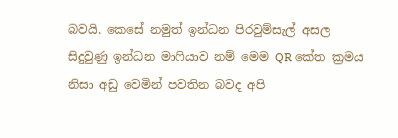බවයි. කෙසේ නමුත් ඉන්ධන පිරවුම්සැල් අසල සිදුවුණු ඉන්ධන මාෆියාව නම් මෙම QR කේත ක්‍රමය නිසා අඩු වෙමින් පවතින බවද අපි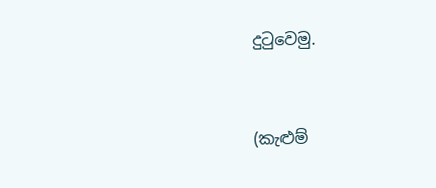දුටුවෙමු.


(කැළුම්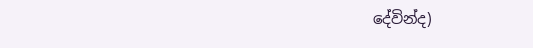දේවින්ද)